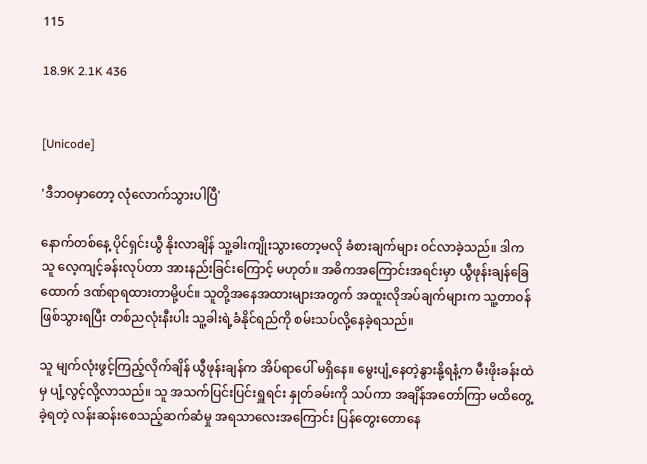115

18.9K 2.1K 436


[Unicode]

'ဒီဘဝမှာတော့ လုံလောက်သွားပါပြီ'

နောက်တစ်နေ့ ပိုင်ရှင်းယွီ နိုးလာချိန် သူ့ခါးကျိုးသွားတော့မလို ခံစားချက်များ ဝင်လာခဲ့သည်။ ဒါက သူ လေ့ကျင့်ခန်းလုပ်တာ အားနည်းခြင်းကြောင့် မဟုတ်။ အဓိကအကြောင်းအရင်းမှာ ယွီဖုန်းချန်ခြေထောက် ဒဏ်ရာရထားတာမို့ပင်။ သူတို့အနေအထားများအတွက် အထူးလိုအပ်ချက်များက သူ့တာဝန်ဖြစ်သွားရပြီး တစ်ညလုံးနီးပါး သူ့ခါးရဲ့ခံနိုင်ရည်ကို စမ်းသပ်လို့နေခဲ့ရသည်။

သူ မျက်လုံးဖွင့်ကြည့်လိုက်ချိန် ယွီဖုန်းချန်က အိပ်ရာပေါ် မရှိနေ။ မွေးပျံ့နေတဲ့နွားနို့ရနံ့က မီးဖိုးခန်းထဲမှ ပျံ့လွင့်လို့လာသည်။ သူ အသက်ပြင်းပြင်းရှူရင်း နှုတ်ခမ်းကို သပ်ကာ အချိန်အတော်ကြာ မထိတွေ့ခဲ့ရတဲ့ လန်းဆန်းစေသည့်ဆက်ဆံမှု အရသာလေးအကြောင်း ပြန်တွေးတောနေ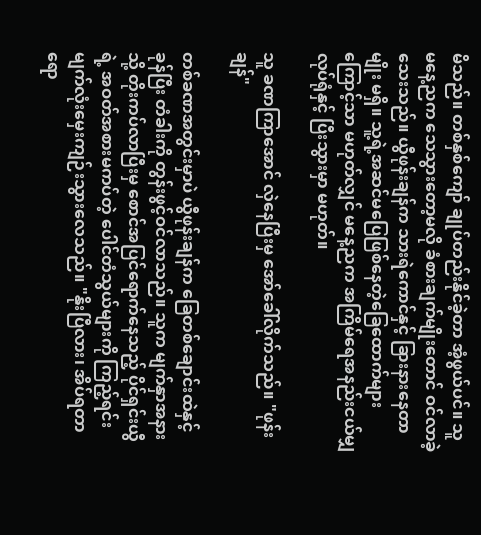မိသည်။ တစ်နှစ်ကျော် ချုပ်တည်းနိုင်ခဲ့တာ အံ့ဖွယ်ပင်။ သူ မနေ့ညက သေသွားတော့မလို ခံစားချက်မျိုးတောင် ဝင်လာခဲ့သေးသည်။ ယွီဖုန်းချန်က သားရဲကောင်နှင့် ခြားနားနေတာမျိုး မရှိ။ သူ့ရဲ့အဆင်မပြေဖြစ်နေတဲ့ခြေထောက်များကြောင့်သာ မဟုတ်လျှင် မနေ့ညက အကြိမ်ရေအနည်းငယ်မျှ လုပ်ရုံနှင့် ပြီးသွားမှာ မဟုတ်။

သူ ခဏကြာအောင် လှဲနေပြီးမှ အော်ခေါ်လိုက်သည်။ "ဖုန်းချန်"

တစ်ခဏအတွင်းမှာပဲ ယွီဖုန်းချန်က ခြေတစ်ချောင်းထဲနှင့် ခုန်ပြီး တံခါးကို တွန်းဖွင့်ဝင်လာသည်။ သူက မျက်နှာအနားသို့ တိုးကပ်လာပြီးမှ စောင်အပြင်ရောက်နေသည့် ပိုင်ရှင်းယွီရဲ့ အဝတ်အစားမကပ်တဲ့ ပေါင်တံသွယ်များကို ကြည့်ရင်း မျက်လုံးမှေးကျဉ်းသွားလေသည်။ "နိုးပြီလား၊ အိပ်ရတာရော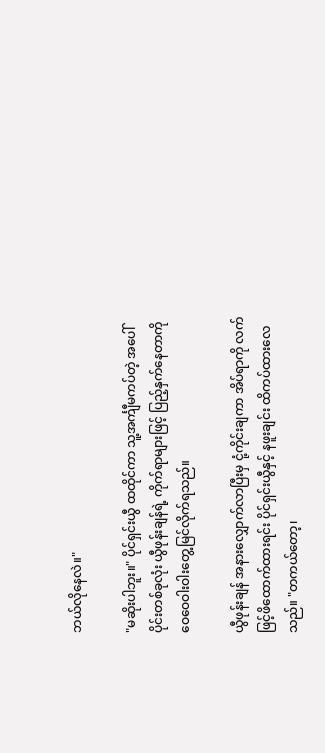ဘယ်လိုနေလဲ။"

"မဆိုးပါဘူး။" ပိုင်ရှင်းယွီ ထထိုင်ကာ သူ့အင်္ကျီမကပ်တဲ့ အပေါ်ပိုင်းတစ်ခုလုံး ယွီဖုန်းချန်ရဲ့ ကိုက်ရာများဖြင့် ပြည့်နှက်နေတာကို ဝေဝေဝါးဝါးတွေ့မြင်လိုက်ရသည်။

ယွီဖုန်းချန် အနားလျှောက်လာပြီးမှ ငုံ့ကိုင်းချကာ အိပ်ရာကို လက်ဖြင့်ဖိထောက်ထားရင်း ပိုင်ရှင်းယွီနှင့် နဖူးချင်း ထိကပ်ထားလေသည်။ "တကယ်တော့၊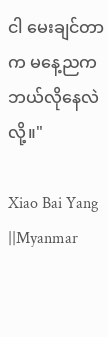ငါ မေးချင်တာက မနေ့ညက ဘယ်လိုနေလဲလို့။"

Xiao Bai Yang ||Myanmar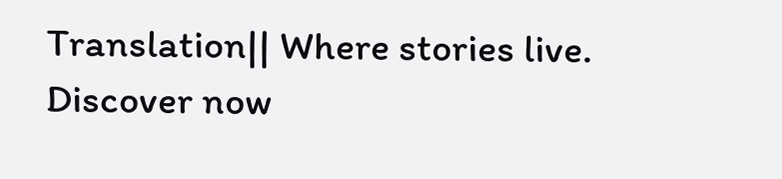Translation|| Where stories live. Discover now